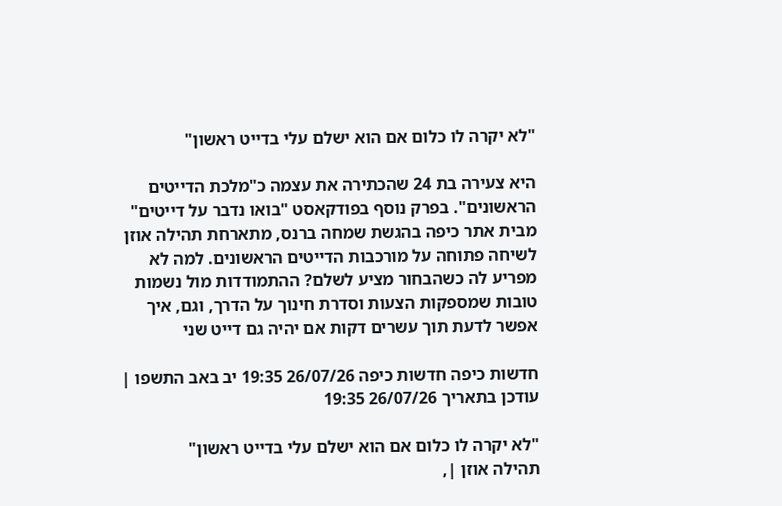"לא יקרה לו כלום אם הוא ישלם עלי בדייט ראשון"

היא צעירה בת 24 שהכתירה את עצמה כ"מלכת הדייטים הראשונים". בפרק נוסף בפודקאסט "בואו נדבר על דייטים" מבית אתר כיפה בהגשת שמחה ברנס, מתארחת תהילה אוזן לשיחה פתוחה על מורכבות הדייטים הראשונים. למה לא מפריע לה כשהבחור מציע לשלם? ההתמודדות מול נשמות טובות שמספקות הצעות וסדרת חינוך על הדרך, וגם, איך אפשר לדעת תוך עשרים דקות אם יהיה גם דייט שני

חדשות כיפה חדשות כיפה 26/07/26 19:35 יב באב התשפו | עודכן בתאריך 26/07/26 19:35

"לא יקרה לו כלום אם הוא ישלם עלי בדייט ראשון"
תהילה אוזן |,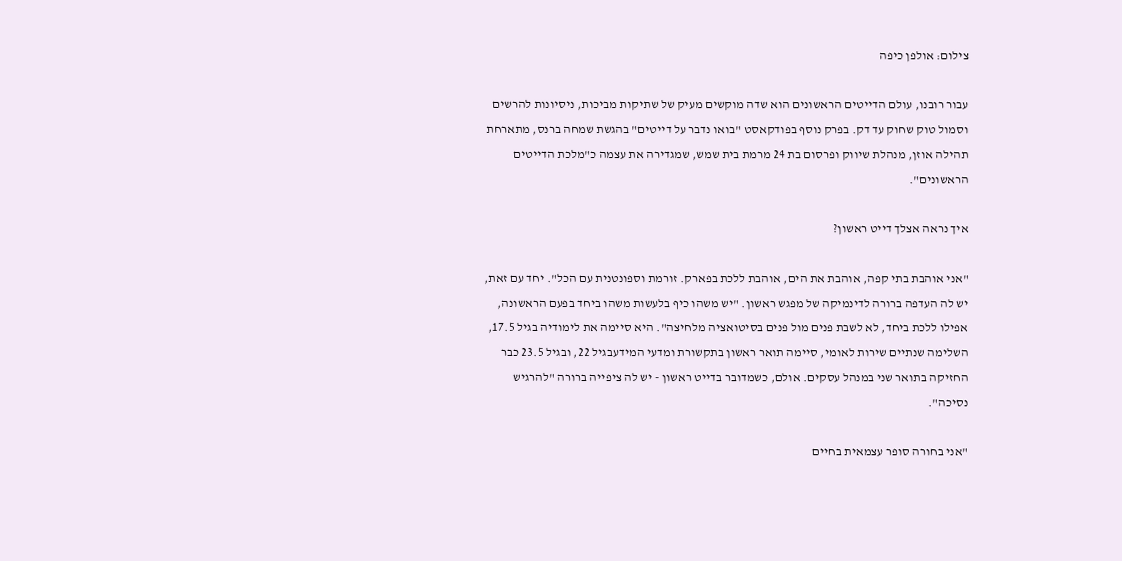צילום: אולפן כיפה

עבור רובנו, עולם הדייטים הראשונים הוא שדה מוקשים מעיק של שתיקות מביכות, ניסיונות להרשים וסמול טוק שחוק עד דק. בפרק נוסף בפודקאסט "בואו נדבר על דייטים" בהגשת שמחה ברנס, מתארחת תהילה אוזן, מנהלת שיווק ופרסום בת 24 מרמת בית שמש, שמגדירה את עצמה כ"מלכת הדייטים הראשונים".

איך נראה אצלך דייט ראשון?

"אני אוהבת בתי קפה, אוהבת את הים, אוהבת ללכת בפארק. זורמת וספונטנית עם הכל". יחד עם זאת, יש לה העדפה ברורה לדינמיקה של מפגש ראשון. "יש משהו כיף בלעשות משהו ביחד בפעם הראשונה, אפילו ללכת ביחד, לא לשבת פנים מול פנים בסיטואציה מלחיצה". היא סיימה את לימודיה בגיל 17.5, השלימה שנתיים שירות לאומי, סיימה תואר ראשון בתקשורת ומדעי המידעבגיל 22, ובגיל 23.5 כבר החזיקה בתואר שני במנהל עסקים. אולם, כשמדובר בדייט ראשון - יש לה ציפייה ברורה "להרגיש נסיכה".

"אני בחורה סופר עצמאית בחיים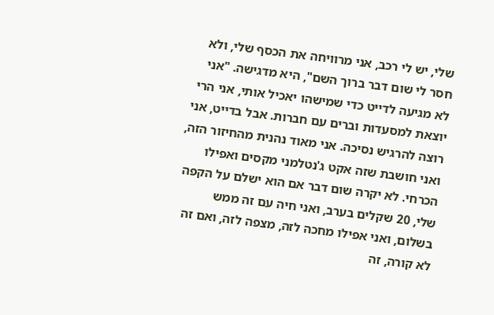שלי, יש לי רכב, אני מרוויחה את הכסף שלי, ולא חסר לי שום דבר ברוך השם", היא מדגישה. "אני לא מגיעה לדייט כדי שמישהו יאכיל אותי, אני הרי יוצאת למסעדות וברים עם חברות. אבל בדייט, אני רוצה להרגיש נסיכה. אני מאוד נהנית מהחיזור הזה, ואני חושבת שזה אקט ג'נטלמני מקסים ואפילו הכרחי. לא יקרה שום דבר אם הוא ישלם על הקפה שלי, 20 שקלים בערב, ואני חיה עם זה ממש בשלום, ואני אפילו מחכה לזה, מצפה לזה, ואם זה לא קורה, זה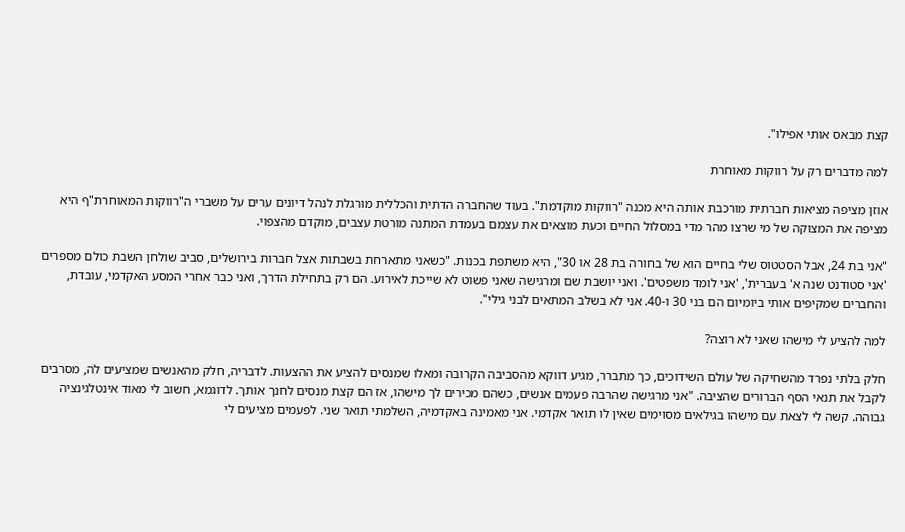קצת מבאס אותי אפילו".

למה מדברים רק על רווקות מאוחרת

אוזן מציפה מציאות חברתית מורכבת אותה היא מכנה "רווקות מוקדמת". בעוד שהחברה הדתית והכללית מורגלת לנהל דיונים ערים על משברי ה"רווקות המאוחרת"ף היא מציפה את המצוקה של מי שרצו מהר מדי במסלול החיים וכעת מוצאים את עצמם בעמדת המתנה מורטת עצבים, מוקדם מהצפוי.

"אני בת 24, אבל הסטטוס שלי בחיים הוא של בחורה בת 28 או 30", היא משתפת בכנות. "כשאני מתארחת בשבתות אצל חברות בירושלים, סביב שולחן השבת כולם מספרים 'אני סטודנט שנה א' בעברית', 'אני לומד משפטים'. ואני יושבת שם ומרגישה שאני פשוט לא שייכת לאירוע. הם רק בתחילת הדרך, ואני כבר אחרי המסע האקדמי, עובדת, והחברים שמקיפים אותי ביומיום הם בני 30 ו-40. אני לא בשלב המתאים לבני גילי".

למה להציע לי מישהו שאני לא רוצה?

חלק בלתי נפרד מהשחיקה של עולם השידוכים, כך מתברר, מגיע דווקא מהסביבה הקרובה ומאלו שמנסים להציע את ההצעות. לדבריה, חלק מהאנשים שמציעים לה, מסרבים לקבל את תנאי הסף הברורים שהציבה. "אני מרגישה שהרבה פעמים אנשים, כשהם מכירים לך מישהו, אז הם קצת מנסים לחנך אותך. לדוגמא, חשוב לי מאוד אינטלגינציה גבוהה. קשה לי לצאת עם מישהו בגילאים מסוימים שאין לו תואר אקדמי. אני מאמינה באקדמיה, השלמתי תואר שני. לפעמים מציעים לי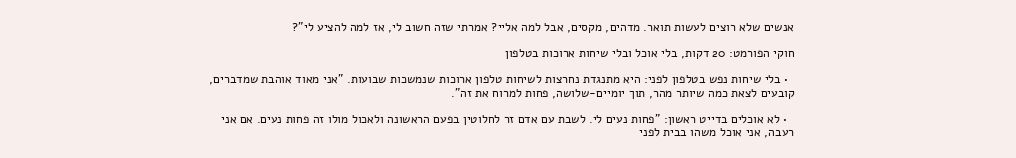אנשים שלא רוצים לעשות תואר. מדהים, מקסים, אבל למה אליי? אמרתי שזה חשוב לי, אז למה להציע לי"?

חוקי הפורמט: 20 דקות, בלי אוכל ובלי שיחות ארוכות בטלפון

  • בלי שיחות נפש בטלפון לפני: היא מתנגדת נחרצות לשיחות טלפון ארוכות שנמשכות שבועות. "אני מאוד אוהבת שמדברים, קובעים לצאת כמה שיותר מהר, תוך יומיים-שלושה, פחות למרוח את זה".

  • לא אוכלים בדייט ראשון: "פחות נעים לי. לשבת עם אדם זר לחלוטין בפעם הראשונה ולאכול מולו זה פחות נעים. אם אני רעבה, אני אוכל משהו בבית לפני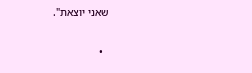שאני יוצאת".

  •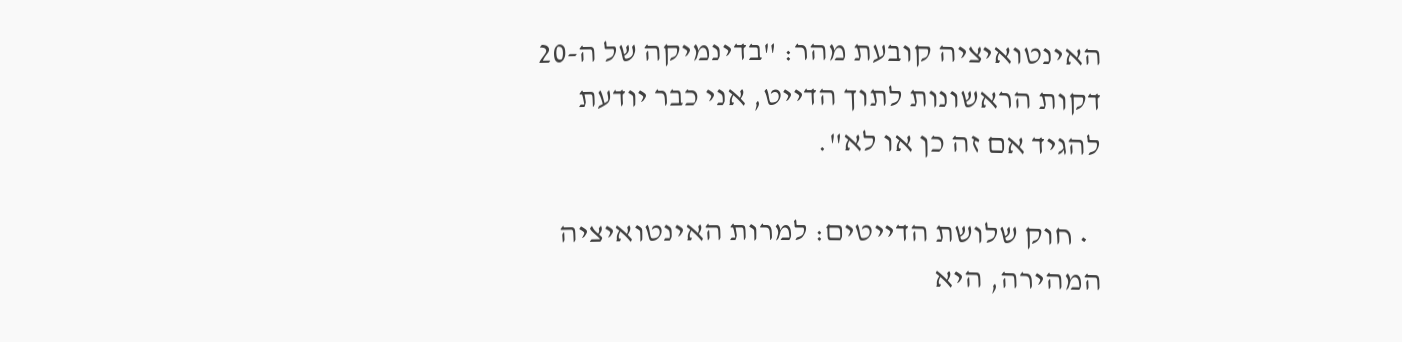האינטואיציה קובעת מהר: "בדינמיקה של ה-20 דקות הראשונות לתוך הדייט, אני כבר יודעת להגיד אם זה כן או לא".

  • חוק שלושת הדייטים: למרות האינטואיציה המהירה, היא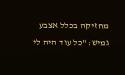מחזיקה בכלל אצבע גמיש: "כל עוד היה לי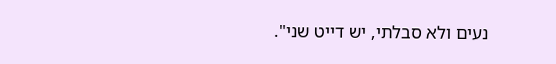נעים ולא סבלתי, יש דייט שני".